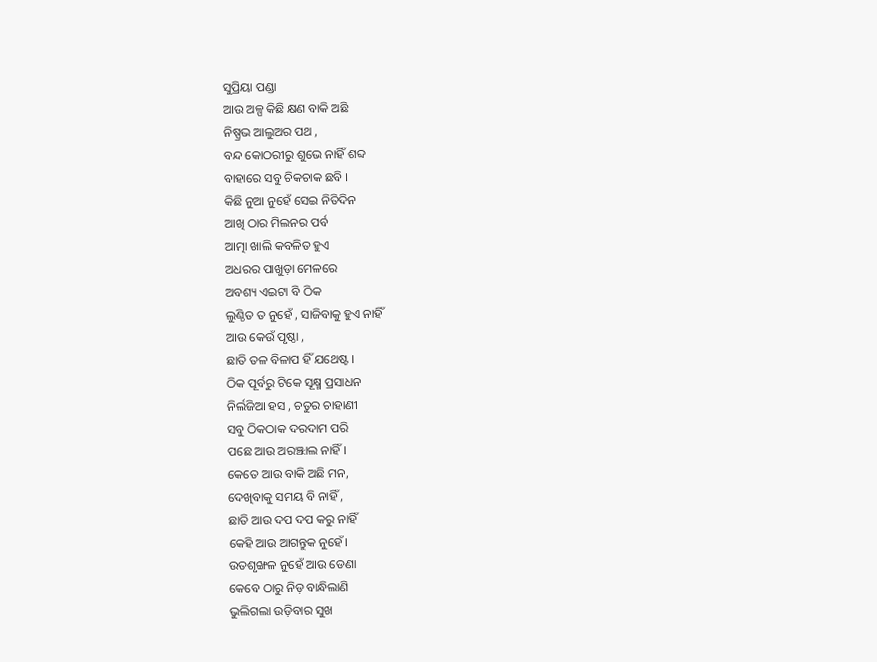ସୁପ୍ରିୟା ପଣ୍ଡା
ଆଉ ଅଳ୍ପ କିଛି କ୍ଷଣ ବାକି ଅଛି
ନିଷ୍ପ୍ରଭ ଆଲୁଅର ପଥ ,
ବନ୍ଦ କୋଠରୀରୁ ଶୁଭେ ନାହିଁ ଶବ୍ଦ
ବାହାରେ ସବୁ ଚିକଚାକ ଛବି ।
କିଛି ନୁଆ ନୁହେଁ ସେଇ ନିତିଦିନ
ଆଖି ଠାର ମିଲନର ପର୍ବ
ଆତ୍ମା ଖାଲି କବଳିତ ହୁଏ
ଅଧରର ପାଖୁଡ଼ା ମେଳରେ
ଅବଶ୍ୟ ଏଇଟା ବି ଠିକ
ଲୁଣ୍ଠିତ ତ ନୁହେଁ , ସାଜିବାକୁ ହୁଏ ନାହିଁ
ଆଉ କେଉଁ ପୃଷ୍ଠା ,
ଛାତି ତଳ ବିଳାପ ହିଁ ଯଥେଷ୍ଟ ।
ଠିକ ପୂର୍ବରୁ ଟିକେ ସୂକ୍ଷ୍ମ ପ୍ରସାଧନ
ନିର୍ଲଜିଆ ହସ , ଚତୁର ଚାହାଣୀ
ସବୁ ଠିକଠାକ ଦରଦାମ ପରି
ପଛେ ଆଉ ଅରଞ୍ଝାଲ ନାହିଁ।
କେତେ ଆଉ ବାକି ଅଛି ମନ,
ଦେଖିବାକୁ ସମୟ ବି ନାହିଁ ,
ଛାତି ଆଉ ଦପ ଦପ କରୁ ନାହିଁ
କେହି ଆଉ ଆଗନ୍ତୁକ ନୁହେଁ।
ଉତଶୃଙ୍ଖଳ ନୁହେଁ ଆଉ ଡେଣା
କେବେ ଠାରୁ ନିଡ଼ ବାନ୍ଧିଲାଣି
ଭୁଲିଗଲା ଉଡ଼ିବାର ସୁଖ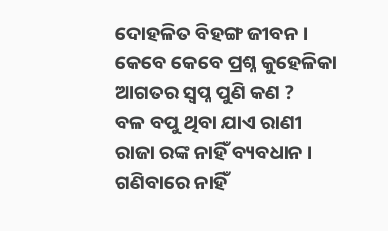ଦୋହଳିତ ବିହଙ୍ଗ ଜୀବନ ।
କେବେ କେବେ ପ୍ରଶ୍ନ କୁହେଳିକା
ଆଗତର ସ୍ବପ୍ନ ପୁଣି କଣ ?
ବଳ ବପୁ ଥିବା ଯାଏ ରାଣୀ
ରାଜା ରଙ୍କ ନାହିଁ ବ୍ୟବଧାନ ।
ଗଣିବାରେ ନାହିଁ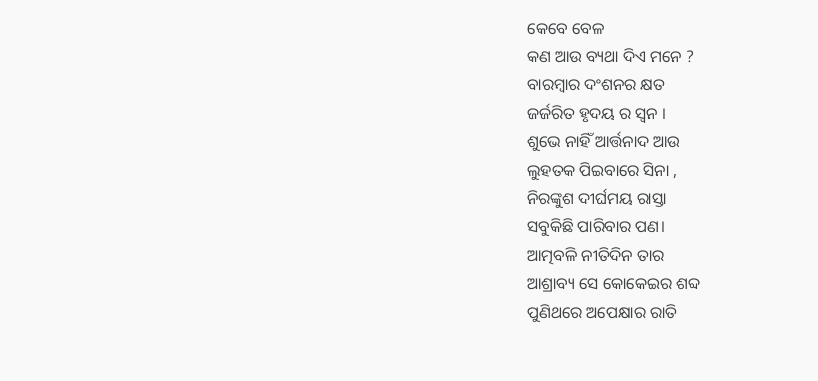କେବେ ବେଳ
କଣ ଆଉ ବ୍ୟଥା ଦିଏ ମନେ ?
ବାରମ୍ବାର ଦଂଶନର କ୍ଷତ
ଜର୍ଜରିତ ହୃଦୟ ର ସ୍ଵନ ।
ଶୁଭେ ନାହିଁ ଆର୍ତ୍ତନାଦ ଆଉ
ଲୁହତକ ପିଇବାରେ ସିନା ,
ନିରଙ୍କୁଶ ଦୀର୍ଘମୟ ରାସ୍ତା
ସବୁକିଛି ପାରିବାର ପଣ।
ଆତ୍ମବଳି ନୀତିଦିନ ତାର
ଆଶ୍ରାବ୍ୟ ସେ କୋକେଇର ଶବ୍ଦ
ପୁଣିଥରେ ଅପେକ୍ଷାର ରାତି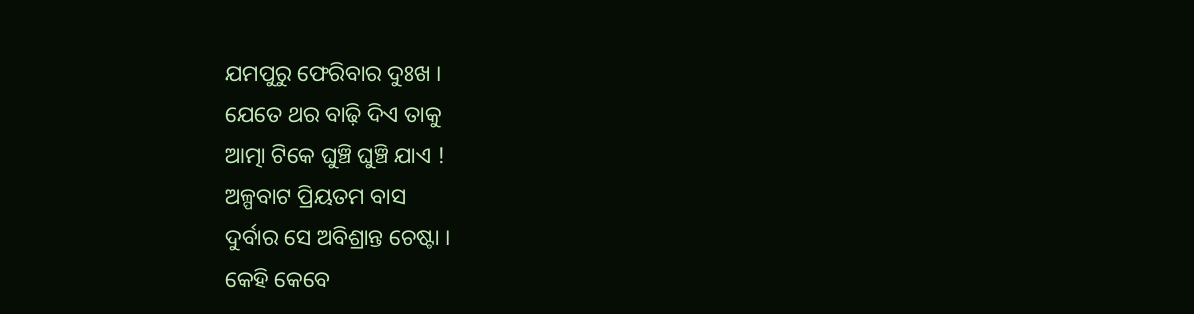ଯମପୁରୁ ଫେରିବାର ଦୁଃଖ ।
ଯେତେ ଥର ବାଢ଼ି ଦିଏ ତାକୁ
ଆତ୍ମା ଟିକେ ଘୁଞ୍ଚି ଘୁଞ୍ଚି ଯାଏ !
ଅଳ୍ପବାଟ ପ୍ରିୟତମ ବାସ
ଦୁର୍ବାର ସେ ଅବିଶ୍ରାନ୍ତ ଚେଷ୍ଟା ।
କେହି କେବେ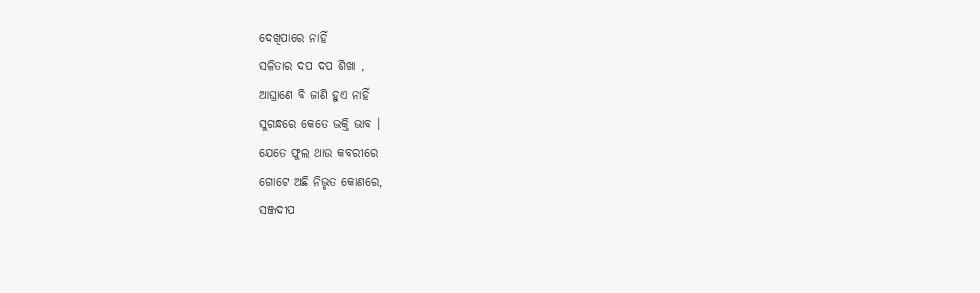ଦେଖିପାରେ ନାହିଁ
ସଳିତାର ଦପ ଦପ ଶିଖା ,
ଆଘ୍ରାଣେ ବି ଜାଣି ହୁଏ ନାହିଁ
ସୁଗନ୍ଧରେ କେତେ ଭକ୍ତି ଭାବ ।
ଯେତେ ଫୁଲ ଥାଉ କବରୀରେ
ଗୋଟେ ଅଛି ନିଭୃତ କୋଣରେ,
ସଞ୍ଜଦୀପ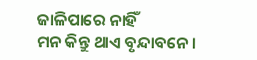ଜାଳିପାରେ ନାହିଁ
ମନ କିନ୍ତୁ ଥାଏ ବୃନ୍ଦାବନେ ।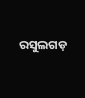ରସୁଲଗଡ଼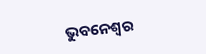ଭୁବନେଶ୍ୱର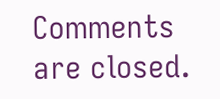Comments are closed.